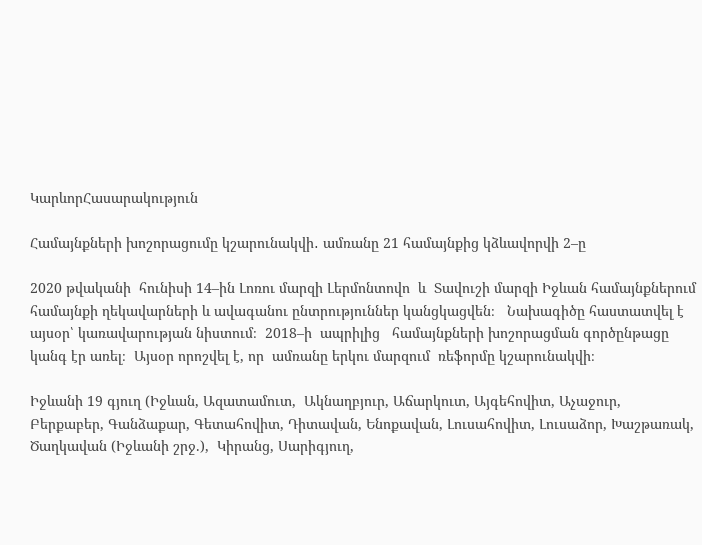ԿարևորՀասարակություն

Համայնքների խոշորացումը կշարունակվի․ ամռանը 21 համայնքից կձևավորվի 2–ը

2020 թվականի  հունիսի 14–ին Լոռու մարզի Լերմոնտովո  և  Տավուշի մարզի Իջևան համայնքներում  համայնքի ղեկավարների և ավագանու ընտրություններ կանցկացվեն։   Նախագիծը հաստատվել է այսօր՝ կառավարության նիստում։  2018–ի  ապրիլից   համայնքների խոշորացման գործընթացը կանգ էր առել։  Այսօր որոշվել է, որ  ամռանը երկու մարզում  ռեֆորմը կշարունակվի։

Իջևանի 19 գյուղ (Իջևան, Ազատամուտ,  Ակնաղբյուր, Աճարկուտ, Այգեհովիտ, Աչաջուր,   Բերքաբեր, Գանձաքար, Գետահովիտ, Դիտավան, Ենոքավան, Լուսահովիտ, Լուսաձոր, Խաշթառակ, Ծաղկավան (Իջևանի շրջ.),  Կիրանց, Սարիգյուղ,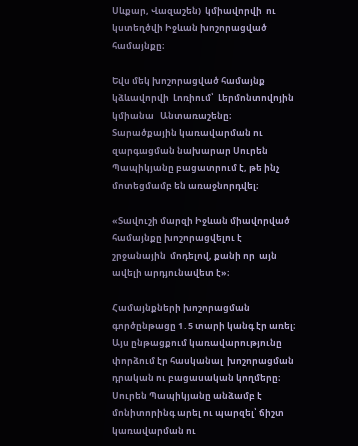Սևքար, Վազաշեն)  կմիավորվի  ու  կստեղծվի Իջևան խոշորացված համայնքը։

Եվս մեկ խոշորացված համայնք կձևավորվի  Լոռիում՝  Լերմոնտովոյին կմիանա   Անտառաշենը։  Տարածքային կառավարման ու զարգացման նախարար Սուրեն Պապիկյանը բացատրում է, թե ինչ մոտեցմամբ են առաջնորդվել։

«Տավուշի մարզի Իջևան միավորված  համայնքը խոշորացվելու է  շրջանային  մոդելով, քանի որ  այն ավելի արդյունավետ է»։

Համայնքների խոշորացման գործընթացը 1․5 տարի կանգ էր առել։ Այս ընթացքում կառավարությունը փորձում էր հասկանալ  խոշորացման դրական ու բացասական կողմերը։  Սուրեն Պապիկյանը անձամբ է  մոնիտորինգ արել ու պարզել՝ ճիշտ կառավարման ու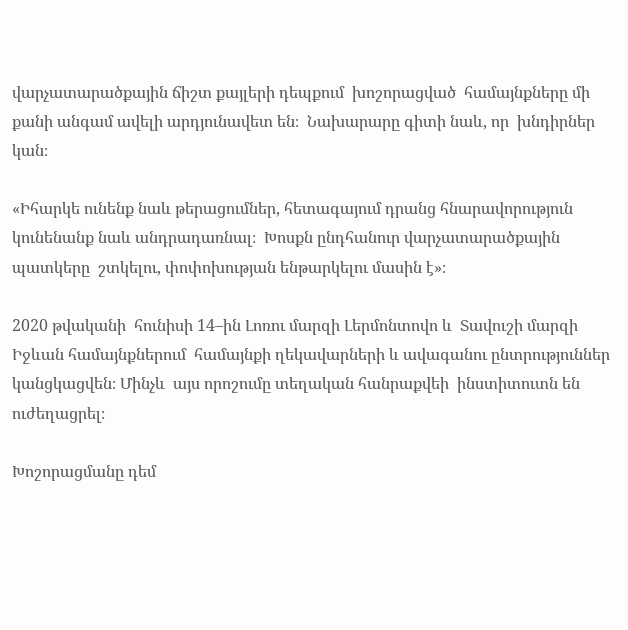վարչատարածքային ճիշտ քայլերի դեպքում  խոշորացված  համայնքները մի քանի անգամ ավելի արդյունավետ են։  Նախարարը գիտի նաև, որ  խնդիրներ կան։

«Իհարկե ունենք նաև թերացումներ, հետագայում դրանց հնարավորություն կունենանք նաև անդրադառնալ։  Խոսքն ընդհանուր վարչատարածքային պատկերը  շտկելու, փոփոխության ենթարկելու մասին է»։

2020 թվականի  հունիսի 14–ին Լոռու մարզի Լերմոնտովո և  Տավուշի մարզի Իջևան համայնքներում  համայնքի ղեկավարների և ավագանու ընտրություններ կանցկացվեն։ Մինչև  այս որոշումը տեղական հանրաքվեի  ինստիտուտն են ուժեղացրել։

Խոշորացմանը դեմ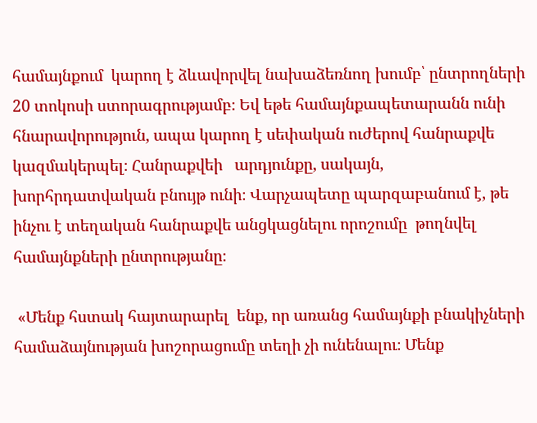համայնքում  կարող է ձևավորվել նախաձեռնող խումբ՝ ընտրողների 20 տոկոսի ստորագրությամբ։ Եվ եթե համայնքապետարանն ունի հնարավորություն, ապա կարող է սեփական ուժերով հանրաքվե կազմակերպել։ Հանրաքվեի   արդյունքը, սակայն,  խորհրդատվական բնույթ ունի։ Վարչապետը պարզաբանում է, թե ինչու է տեղական հանրաքվե անցկացնելու որոշումը  թողնվել համայնքների ընտրությանը։

 «Մենք հստակ հայտարարել  ենք, որ առանց համայնքի բնակիչների համաձայնության խոշորացումը տեղի չի ունենալու։ Մենք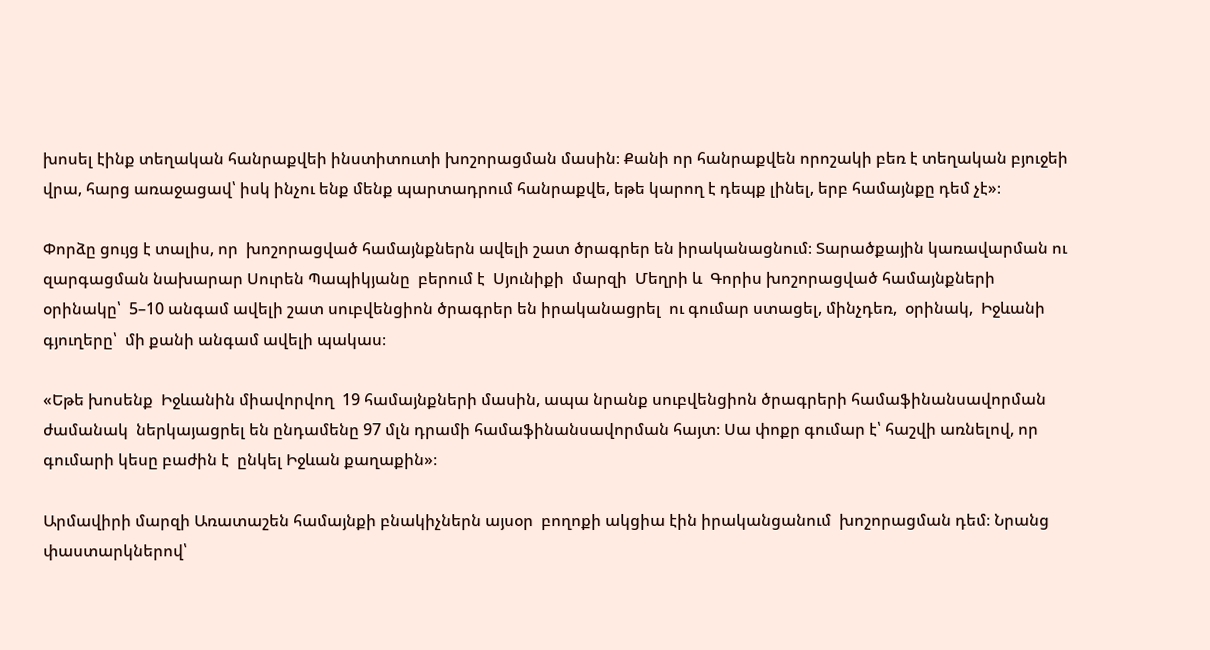խոսել էինք տեղական հանրաքվեի ինստիտուտի խոշորացման մասին։ Քանի որ հանրաքվեն որոշակի բեռ է տեղական բյուջեի վրա, հարց առաջացավ՝ իսկ ինչու ենք մենք պարտադրում հանրաքվե, եթե կարող է դեպք լինել, երբ համայնքը դեմ չէ»։

Փորձը ցույց է տալիս, որ  խոշորացված համայնքներն ավելի շատ ծրագրեր են իրականացնում։ Տարածքային կառավարման ու զարգացման նախարար Սուրեն Պապիկյանը  բերում է  Սյունիքի  մարզի  Մեղրի և  Գորիս խոշորացված համայնքների օրինակը՝  5–10 անգամ ավելի շատ սուբվենցիոն ծրագրեր են իրականացրել  ու գումար ստացել, մինչդեռ,  օրինակ,  Իջևանի գյուղերը՝  մի քանի անգամ ավելի պակաս։

«Եթե խոսենք  Իջևանին միավորվող  19 համայնքների մասին, ապա նրանք սուբվենցիոն ծրագրերի համաֆինանսավորման ժամանակ  ներկայացրել են ընդամենը 97 մլն դրամի համաֆինանսավորման հայտ։ Սա փոքր գումար է՝ հաշվի առնելով, որ գումարի կեսը բաժին է  ընկել Իջևան քաղաքին»։

Արմավիրի մարզի Առատաշեն համայնքի բնակիչներն այսօր  բողոքի ակցիա էին իրականցանում  խոշորացման դեմ։ Նրանց փաստարկներով՝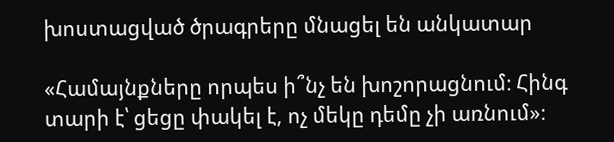խոստացված ծրագրերը մնացել են անկատար

«Համայնքները որպես ի՞նչ են խոշորացնում։ Հինգ տարի է՝ ցեցը փակել է, ոչ մեկը դեմը չի առնում»։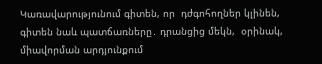Կառավարությունում գիտեն, որ  դժգոհողներ կլինեն,  գիտեն նաև պատճառները․ դրանցից մեկն,  օրինակ,  միավորման արդյունքում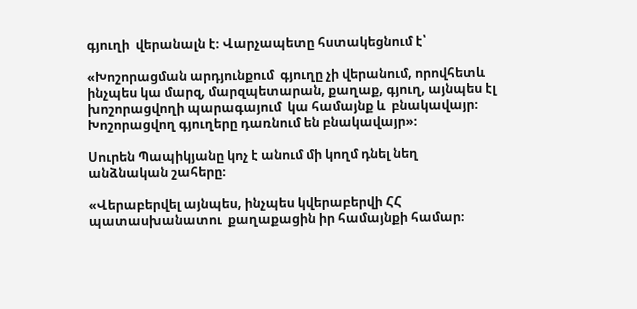գյուղի  վերանալն է։ Վարչապետը հստակեցնում է՝

«Խոշորացման արդյունքում  գյուղը չի վերանում, որովհետև ինչպես կա մարզ, մարզպետարան, քաղաք, գյուղ, այնպես էլ խոշորացվողի պարագայում  կա համայնք և  բնակավայր։ Խոշորացվող գյուղերը դառնում են բնակավայր»։

Սուրեն Պապիկյանը կոչ է անում մի կողմ դնել նեղ անձնական շահերը։

«Վերաբերվել այնպես, ինչպես կվերաբերվի ՀՀ պատասխանատու  քաղաքացին իր համայնքի համար։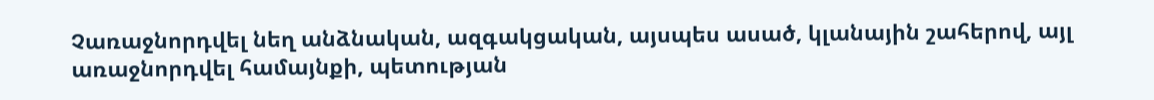Չառաջնորդվել նեղ անձնական, ազգակցական, այսպես ասած, կլանային շահերով, այլ առաջնորդվել համայնքի, պետության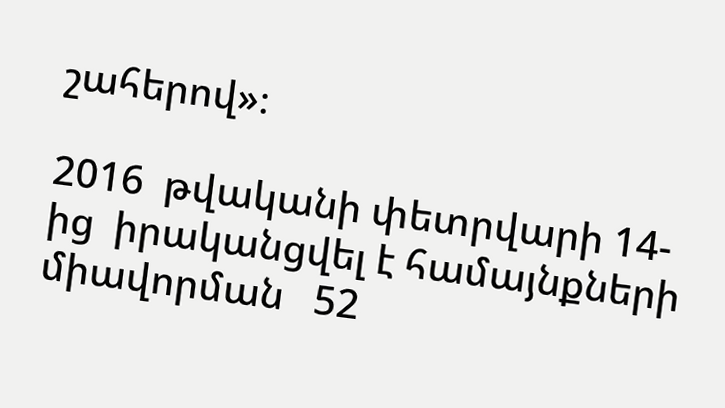շահերով»։

2016  թվականի փետրվարի 14-ից  իրականցվել է համայնքների միավորման   52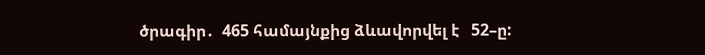ծրագիր․  465 համայնքից ձևավորվել է   52–ը: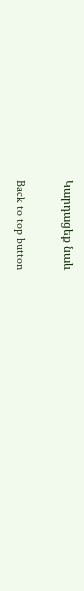Կարդացեք նաև

Back to top button